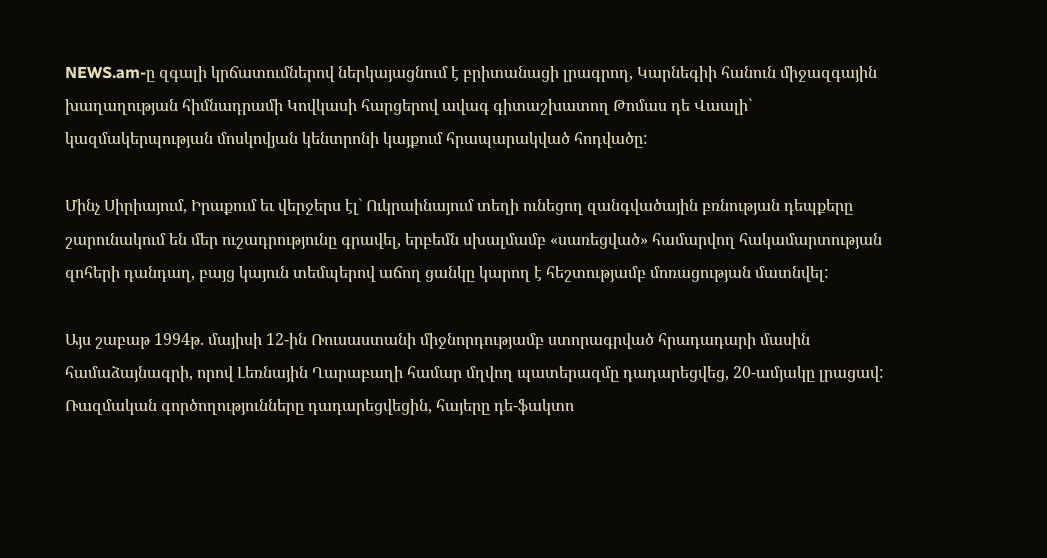NEWS.am-ը զգալի կրճատումներով ներկայացնում է բրիտանացի լրագրող, Կարնեգիի հանուն միջազգային խաղաղության հիմնադրամի Կովկասի հարցերով ավագ գիտաշխատող Թոմաս դե Վաալի` կազմակերպության մոսկովյան կենտրոնի կայքում հրապարակված հոդվածը:

Մինչ Սիրիայում, Իրաքում եւ վերջերս էլ` Ուկրաինայում տեղի ունեցող զանգվածային բռնության դեպքերը շարունակում են մեր ուշադրությունը գրավել, երբեմն սխալմամբ «սառեցված» համարվող հակամարտության զոհերի դանդաղ, բայց կայուն տեմպերով աճող ցանկը կարող է հեշտությամբ մոռացության մատնվել:

Այս շաբաթ 1994թ. մայիսի 12-ին Ռուսաստանի միջնորդությամբ ստորագրված հրադադարի մասին համաձայնագրի, որով Լեռնային Ղարաբաղի համար մղվող պատերազմը դադարեցվեց, 20-ամյակը լրացավ: Ռազմական գործողությունները դադարեցվեցին, հայերը դե-ֆակտո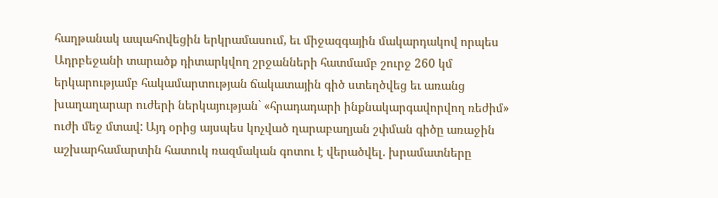հաղթանակ ապահովեցին երկրամասում, եւ միջազգային մակարդակով որպես Ադրբեջանի տարածք դիտարկվող շրջանների հատմամբ շուրջ 260 կմ երկարությամբ հակամարտության ճակատային գիծ ստեղծվեց եւ առանց խաղաղարար ուժերի ներկայության` «հրադադարի ինքնակարգավորվող ռեժիմ» ուժի մեջ մտավ: Այդ օրից այսպես կոչված ղարաբաղյան շփման գիծը առաջին աշխարհամարտին հատուկ ռազմական գոտու է վերածվել. խրամատները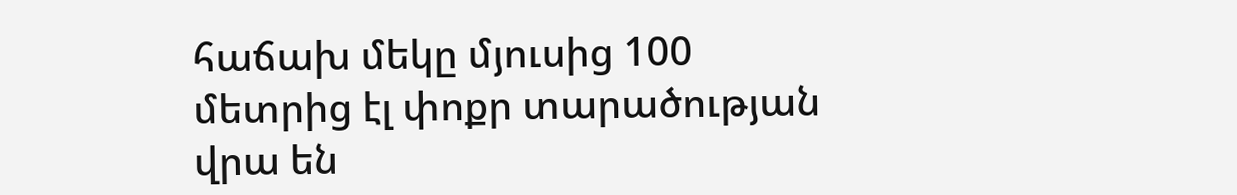հաճախ մեկը մյուսից 100 մետրից էլ փոքր տարածության վրա են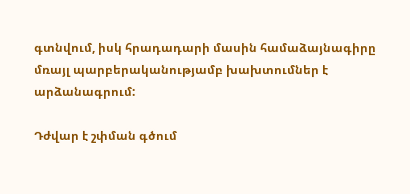գտնվում, իսկ հրադադարի մասին համաձայնագիրը մռայլ պարբերականությամբ խախտումներ է արձանագրում:

Դժվար է շփման գծում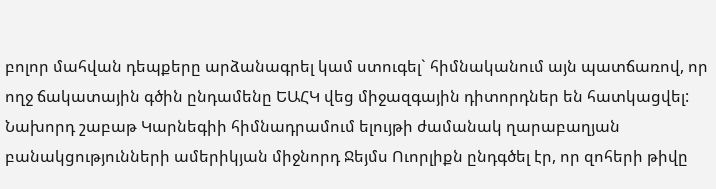բոլոր մահվան դեպքերը արձանագրել կամ ստուգել` հիմնականում այն պատճառով, որ ողջ ճակատային գծին ընդամենը ԵԱՀԿ վեց միջազգային դիտորդներ են հատկացվել: Նախորդ շաբաթ Կարնեգիի հիմնադրամում ելույթի ժամանակ ղարաբաղյան բանակցությունների ամերիկյան միջնորդ Ջեյմս Ուորլիքն ընդգծել էր, որ զոհերի թիվը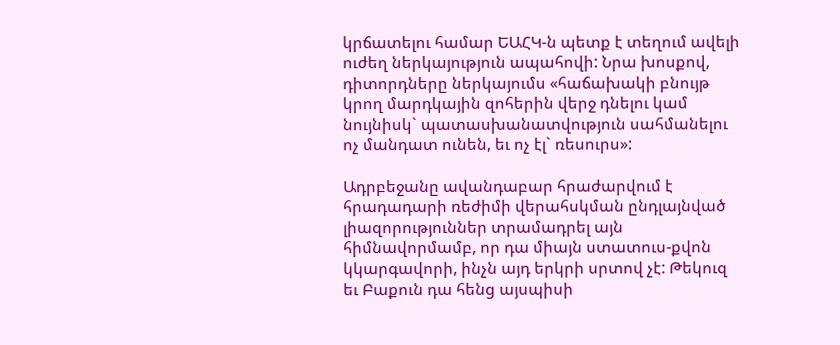կրճատելու համար ԵԱՀԿ-ն պետք է տեղում ավելի ուժեղ ներկայություն ապահովի: Նրա խոսքով, դիտորդները ներկայումս «հաճախակի բնույթ կրող մարդկային զոհերին վերջ դնելու կամ նույնիսկ` պատասխանատվություն սահմանելու ոչ մանդատ ունեն, եւ ոչ էլ` ռեսուրս»:

Ադրբեջանը ավանդաբար հրաժարվում է հրադադարի ռեժիմի վերահսկման ընդլայնված լիազորություններ տրամադրել այն հիմնավորմամբ, որ դա միայն ստատուս-քվոն կկարգավորի, ինչն այդ երկրի սրտով չէ: Թեկուզ եւ Բաքուն դա հենց այսպիսի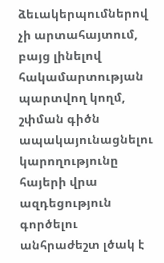ձեւակերպումներով չի արտահայտում, բայց լինելով հակամարտության պարտվող կողմ, շփման գիծն ապակայունացնելու կարողությունը հայերի վրա ազդեցություն գործելու անհրաժեշտ լծակ է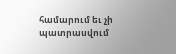համարում եւ չի պատրասվում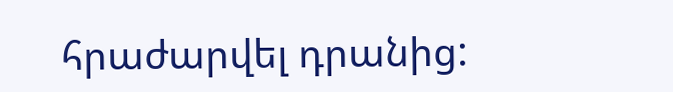հրաժարվել դրանից: